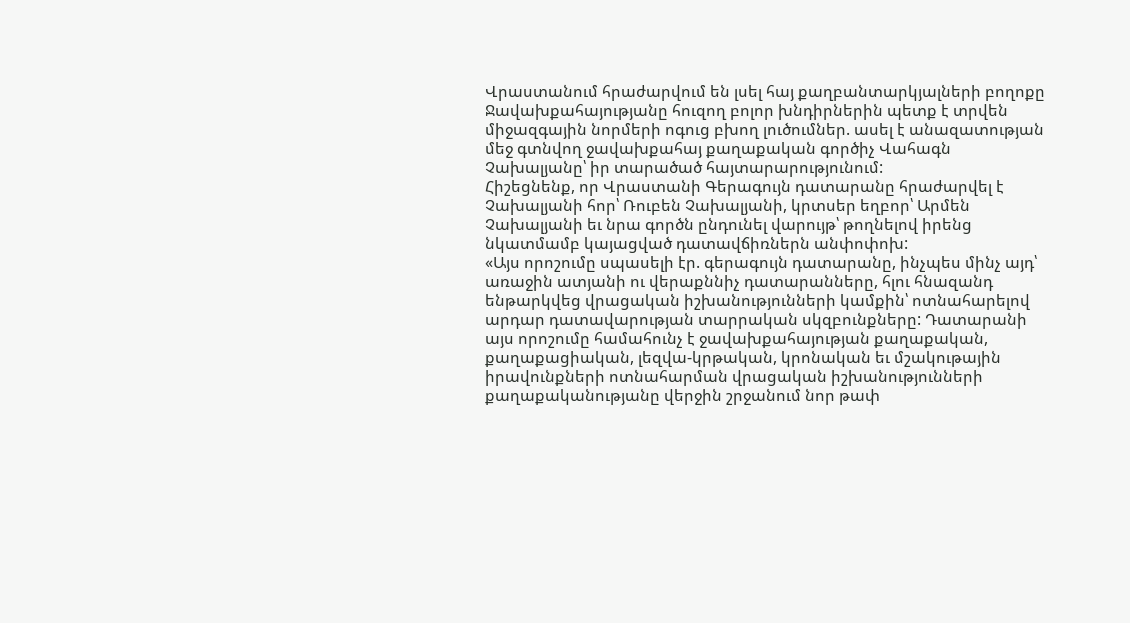Վրաստանում հրաժարվում են լսել հայ քաղբանտարկյալների բողոքը
Ջավախքահայությանը հուզող բոլոր խնդիրներին պետք է տրվեն միջազգային նորմերի ոգուց բխող լուծումներ. ասել է անազատության մեջ գտնվող ջավախքահայ քաղաքական գործիչ Վահագն Չախալյանը՝ իր տարածած հայտարարությունում:
Հիշեցնենք, որ Վրաստանի Գերագույն դատարանը հրաժարվել է Չախալյանի հոր՝ Ռուբեն Չախալյանի, կրտսեր եղբոր՝ Արմեն Չախալյանի եւ նրա գործն ընդունել վարույթ՝ թողնելով իրենց նկատմամբ կայացված դատավճիռներն անփոփոխ:
«Այս որոշումը սպասելի էր. գերագույն դատարանը, ինչպես մինչ այդ՝ առաջին ատյանի ու վերաքննիչ դատարանները, հլու հնազանդ ենթարկվեց վրացական իշխանությունների կամքին՝ ոտնահարելով արդար դատավարության տարրական սկզբունքները: Դատարանի այս որոշումը համահունչ է ջավախքահայության քաղաքական, քաղաքացիական, լեզվա-կրթական, կրոնական եւ մշակութային իրավունքների ոտնահարման վրացական իշխանությունների քաղաքականությանը վերջին շրջանում նոր թափ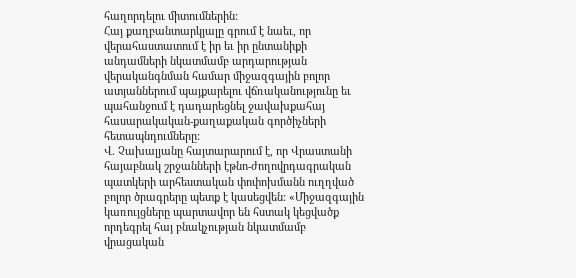հաղորդելու միտումներին:
Հայ քաղբանտարկյալը գրում է նաեւ, որ վերահաստատում է իր եւ իր ընտանիքի անդամների նկատմամբ արդարության վերականգնման համար միջազգային բոլոր ատյաններում պայքարելու վճռականությունը եւ պահանջում է դադարեցնել ջավախքահայ հասարակական-քաղաքական գործիչների հետապնդումները:
Վ. Չախալյանը հայտարարում է, որ Վրաստանի հայաբնակ շրջանների էթնո-ժողովրդագրական պատկերի արհեստական փոփոխմանն ուղղված բոլոր ծրագրերը պետք է կասեցվեն: «Միջազգային կառույցները պարտավոր են հստակ կեցվածք որդեգրել հայ բնակչության նկատմամբ վրացական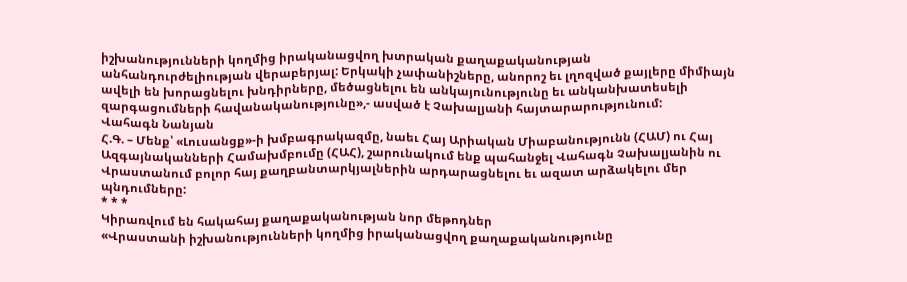իշխանությունների կողմից իրականացվող խտրական քաղաքականության անհանդուրժելիության վերաբերյալ: Երկակի չափանիշները, անորոշ եւ լղոզված քայլերը միմիայն ավելի են խորացնելու խնդիրները, մեծացնելու են անկայունությունը եւ անկանխատեսելի զարգացումների հավանականությունը»,- ասված է Չախալյանի հայտարարությունում:
Վահագն Նանյան
Հ.Գ. – Մենք՝ «Լուսանցք»-ի խմբագրակազմը, նաեւ Հայ Արիական Միաբանությունն (ՀԱՄ) ու Հայ Ազգայնականների Համախմբումը (ՀԱՀ), շարունակում ենք պահանջել Վահագն Չախալյանին ու Վրաստանում բոլոր հայ քաղբանտարկյալներին արդարացնելու եւ ազատ արձակելու մեր պնդումները:
* * *
Կիրառվում են հակահայ քաղաքականության նոր մեթոդներ
«Վրաստանի իշխանությունների կողմից իրականացվող քաղաքականությունը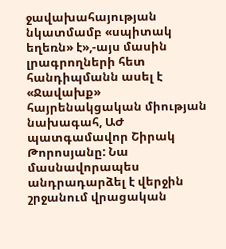ջավախահայության նկատմամբ «սպիտակ եղեռն» է»,-այս մասին լրագրողների հետ հանդիպմանն ասել է «Ջավախք» հայրենակցական միության նախագահ, ԱԺ պատգամավոր Շիրակ Թորոսյանը: Նա մասնավորապես անդրադարձել է վերջին շրջանում վրացական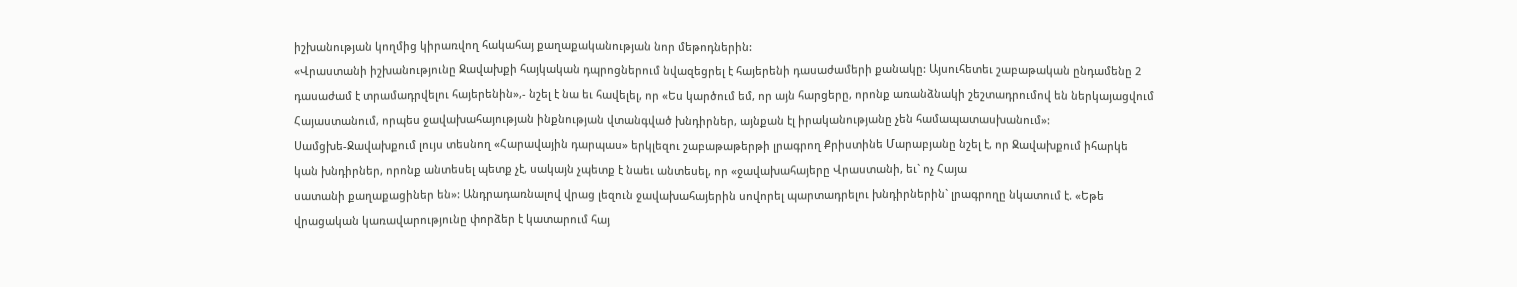իշխանության կողմից կիրառվող հակահայ քաղաքականության նոր մեթոդներին:
«Վրաստանի իշխանությունը Ջավախքի հայկական դպրոցներում նվազեցրել է հայերենի դասաժամերի քանակը: Այսուհետեւ շաբաթական ընդամենը 2 դասաժամ է տրամադրվելու հայերենին»,- նշել է նա եւ հավելել, որ «Ես կարծում եմ, որ այն հարցերը, որոնք առանձնակի շեշտադրումով են ներկայացվում Հայաստանում, որպես ջավախահայության ինքնության վտանգված խնդիրներ, այնքան էլ իրականությանը չեն համապատասխանում»:
Սամցխե-Ջավախքում լույս տեսնող «Հարավային դարպաս» երկլեզու շաբաթաթերթի լրագրող Քրիստինե Մարաբյանը նշել է, որ Ջավախքում իհարկե կան խնդիրներ, որոնք անտեսել պետք չէ, սակայն չպետք է նաեւ անտեսել, որ «ջավախահայերը Վրաստանի, եւ` ոչ Հայա
սատանի քաղաքացիներ են»: Անդրադառնալով վրաց լեզուն ջավախահայերին սովորել պարտադրելու խնդիրներին` լրագրողը նկատում է. «Եթե վրացական կառավարությունը փորձեր է կատարում հայ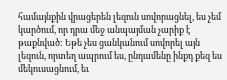համայնքին վրացերեն լեզուն սովորացնել, ես չեմ կարծում, որ դրա մեջ անպայման չարիք է թաքնված: Եթե չես ցանկանում սովորել այն լեզուն, որտեղ ապրում ես, ընդամենը ինքդ քեզ ես մեկուսացնում, եւ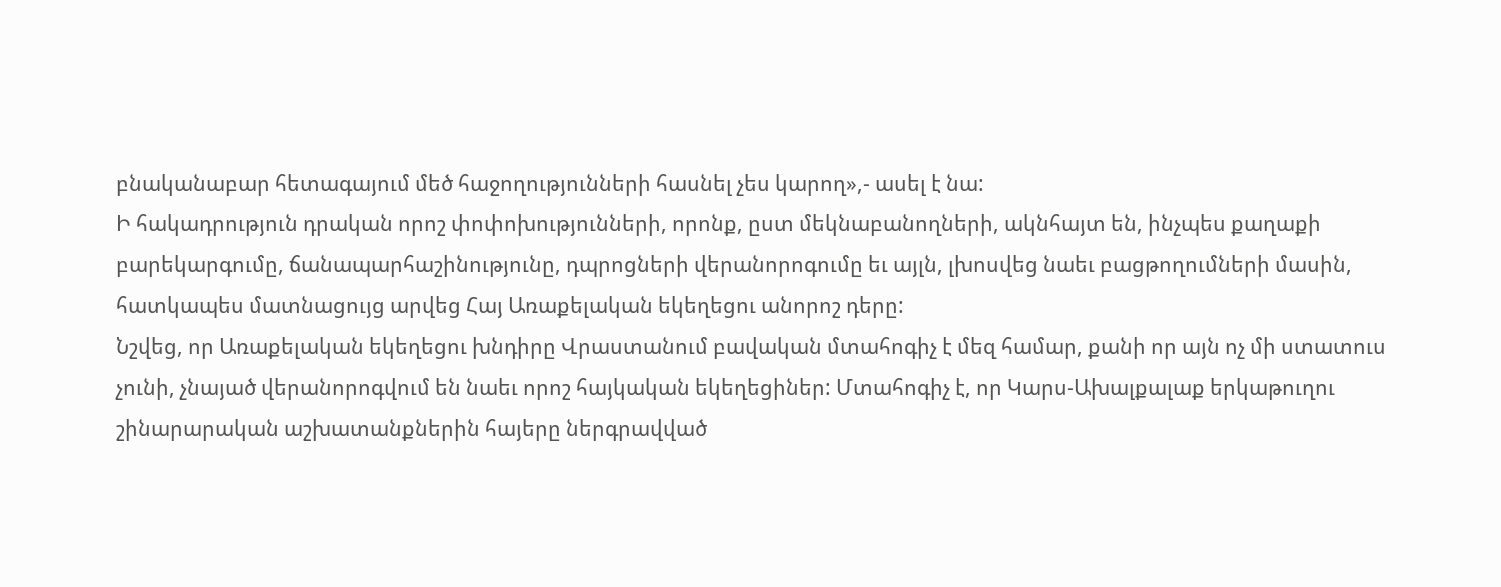բնականաբար հետագայում մեծ հաջողությունների հասնել չես կարող»,- ասել է նա:
Ի հակադրություն դրական որոշ փոփոխությունների, որոնք, ըստ մեկնաբանողների, ակնհայտ են, ինչպես քաղաքի բարեկարգումը, ճանապարհաշինությունը, դպրոցների վերանորոգումը եւ այլն, լխոսվեց նաեւ բացթողումների մասին, հատկապես մատնացույց արվեց Հայ Առաքելական եկեղեցու անորոշ դերը:
Նշվեց, որ Առաքելական եկեղեցու խնդիրը Վրաստանում բավական մտահոգիչ է մեզ համար, քանի որ այն ոչ մի ստատուս չունի, չնայած վերանորոգվում են նաեւ որոշ հայկական եկեղեցիներ: Մտահոգիչ է, որ Կարս-Ախալքալաք երկաթուղու շինարարական աշխատանքներին հայերը ներգրավված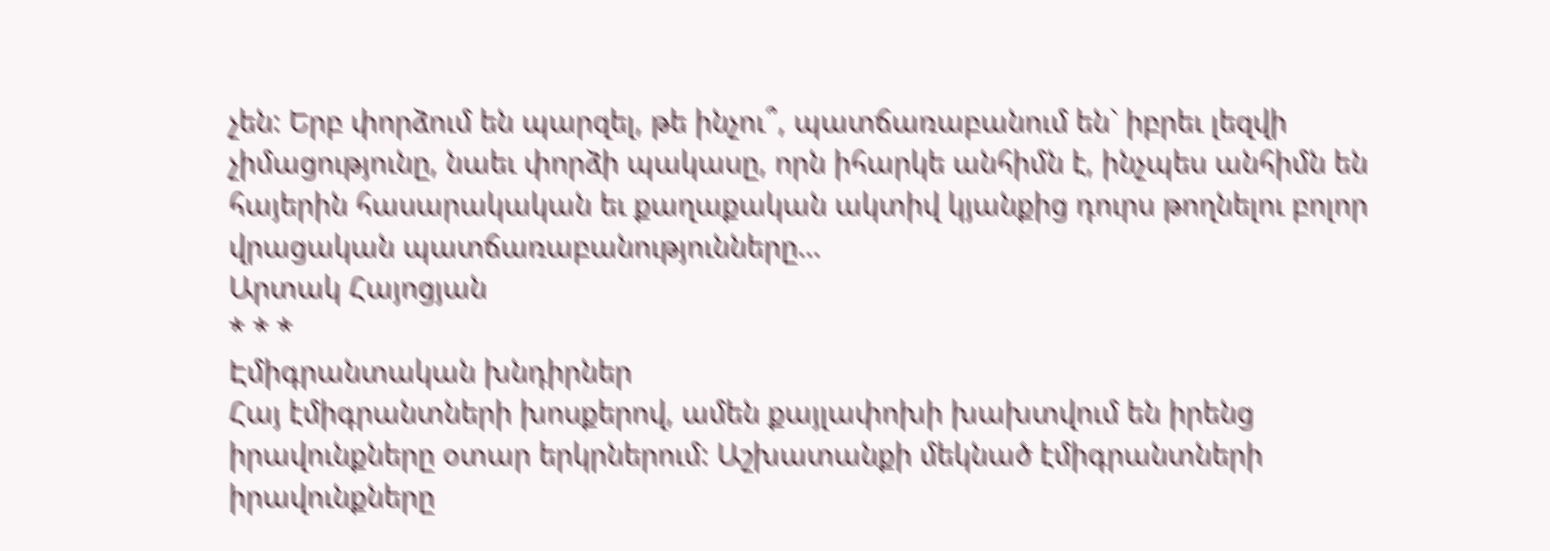չեն: Երբ փորձում են պարզել, թե ինչու՞, պատճառաբանում են` իբրեւ լեզվի չիմացությունը, նաեւ փորձի պակասը, որն իհարկե անհիմն է, ինչպես անհիմն են հայերին հասարակական եւ քաղաքական ակտիվ կյանքից դուրս թողնելու բոլոր վրացական պատճառաբանությունները…
Արտակ Հայոցյան
* * *
Էմիգրանտական խնդիրներ
Հայ էմիգրանտների խոսքերով, ամեն քայլափոխի խախտվում են իրենց իրավունքները օտար երկրներում: Աշխատանքի մեկնած էմիգրանտների իրավունքները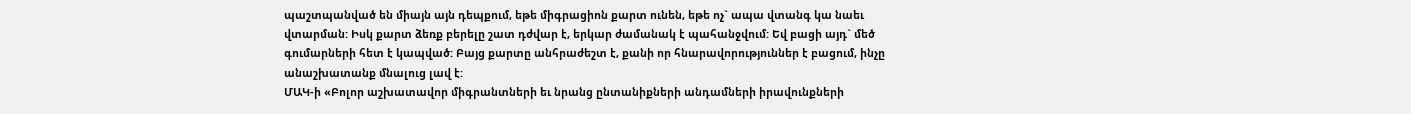պաշտպանված են միայն այն դեպքում, եթե միգրացիոն քարտ ունեն, եթե ոչ` ապա վտանգ կա նաեւ վտարման: Իսկ քարտ ձեռք բերելը շատ դժվար է, երկար ժամանակ է պահանջվում: Եվ բացի այդ` մեծ գումարների հետ է կապված: Բայց քարտը անհրաժեշտ է, քանի որ հնարավորություններ է բացում, ինչը անաշխատանք մնալուց լավ է:
ՄԱԿ-ի «Բոլոր աշխատավոր միգրանտների եւ նրանց ընտանիքների անդամների իրավունքների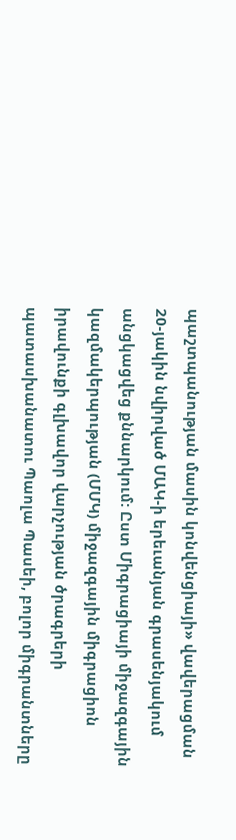պաշտպանության մասին կոնվենցիայի» վավերացման 20-յակին նվիրված ՄԱԿ-ի երեւանյան գրասենյակում անցկացվեց քննարկում: Ըստ Միգրացիայի միջազգային կազմակերպության (ՄՄԿ) միջազգային միգրացիոն իրավունքի գլխավոր վարչության ծրագրերի պատասխանատու Պաոլա Պասեի, բոլոր միգրանտները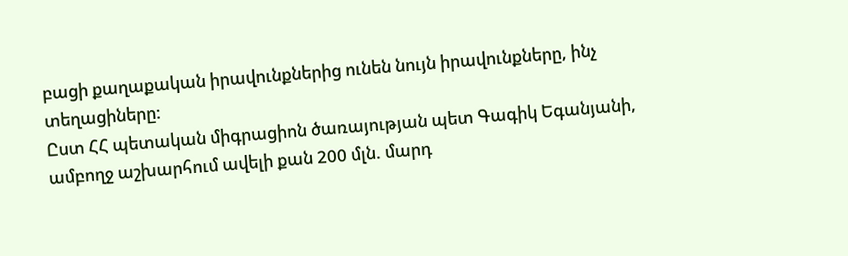բացի քաղաքական իրավունքներից ունեն նույն իրավունքները, ինչ տեղացիները:
Ըստ ՀՀ պետական միգրացիոն ծառայության պետ Գագիկ Եգանյանի, ամբողջ աշխարհում ավելի քան 200 մլն. մարդ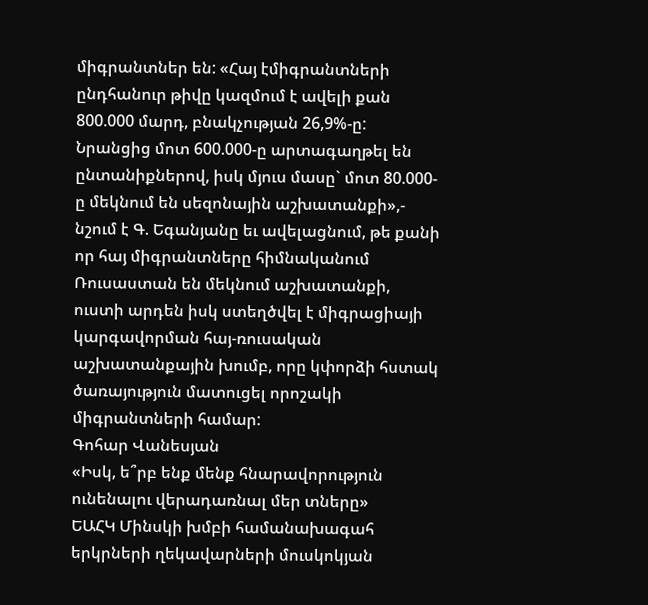միգրանտներ են: «Հայ էմիգրանտների ընդհանուր թիվը կազմում է ավելի քան 800.000 մարդ, բնակչության 26,9%-ը: Նրանցից մոտ 600.000-ը արտագաղթել են ընտանիքներով, իսկ մյուս մասը` մոտ 80.000-ը մեկնում են սեզոնային աշխատանքի»,- նշում է Գ. Եգանյանը եւ ավելացնում, թե քանի որ հայ միգրանտները հիմնականում Ռուսաստան են մեկնում աշխատանքի, ուստի արդեն իսկ ստեղծվել է միգրացիայի կարգավորման հայ-ռուսական աշխատանքային խումբ, որը կփորձի հստակ ծառայություն մատուցել որոշակի միգրանտների համար:
Գոհար Վանեսյան
«Իսկ, ե՞րբ ենք մենք հնարավորություն ունենալու վերադառնալ մեր տները»
ԵԱՀԿ Մինսկի խմբի համանախագահ երկրների ղեկավարների մուսկոկյան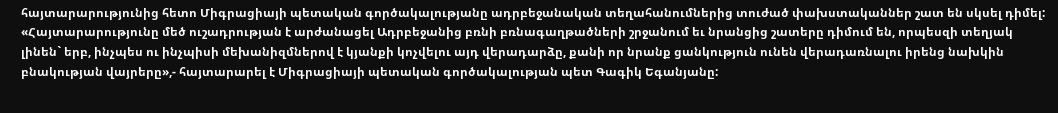հայտարարությունից հետո Միգրացիայի պետական գործակալությանը ադրբեջանական տեղահանումներից տուժած փախստականներ շատ են սկսել դիմել: «Հայտարարությունը մեծ ուշադրության է արժանացել Ադրբեջանից բռնի բռնագաղթածների շրջանում եւ նրանցից շատերը դիմում են, որպեսզի տեղյակ լինեն` երբ, ինչպես ու ինչպիսի մեխանիզմներով է կյանքի կոչվելու այդ վերադարձը, քանի որ նրանք ցանկություն ունեն վերադառնալու իրենց նախկին բնակության վայրերը»,- հայտարարել է Միգրացիայի պետական գործակալության պետ Գագիկ Եգանյանը: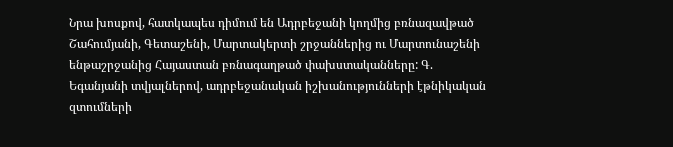Նրա խոսքով, հատկապես դիմում են Ադրբեջանի կողմից բռնազավթած Շահումյանի, Գետաշենի, Մարտակերտի շրջաններից ու Մարտունաշենի ենթաշրջանից Հայաստան բռնագաղթած փախստականները: Գ. Եգանյանի տվյալներով, ադրբեջանական իշխանությունների էթնիկական զտումների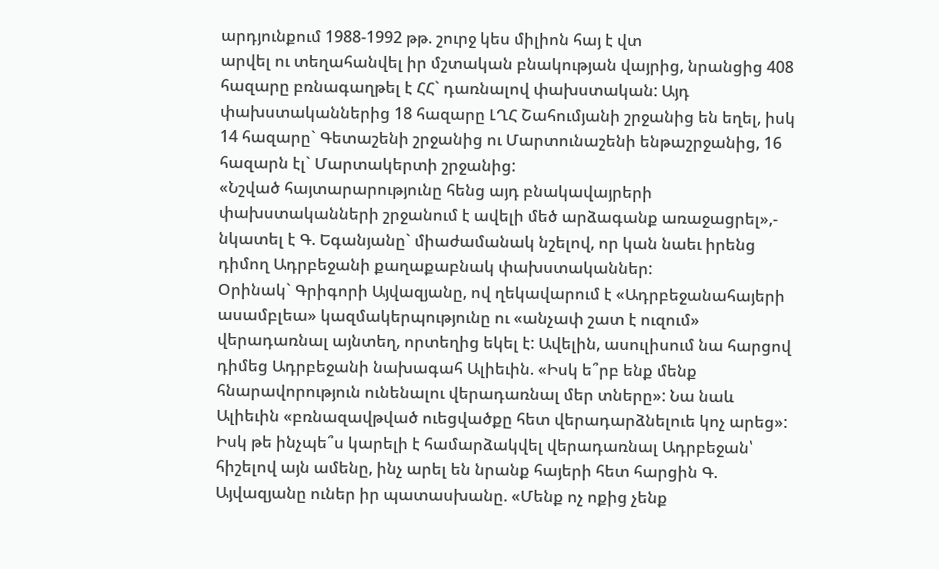արդյունքում 1988-1992 թթ. շուրջ կես միլիոն հայ է վտ
արվել ու տեղահանվել իր մշտական բնակության վայրից, նրանցից 408 հազարը բռնագաղթել է ՀՀ` դառնալով փախստական: Այդ փախստականներից 18 հազարը ԼՂՀ Շահումյանի շրջանից են եղել, իսկ 14 հազարը` Գետաշենի շրջանից ու Մարտունաշենի ենթաշրջանից, 16 հազարն էլ` Մարտակերտի շրջանից:
«Նշված հայտարարությունը հենց այդ բնակավայրերի փախստականների շրջանում է ավելի մեծ արձագանք առաջացրել»,- նկատել է Գ. Եգանյանը` միաժամանակ նշելով, որ կան նաեւ իրենց դիմող Ադրբեջանի քաղաքաբնակ փախստականներ:
Օրինակ` Գրիգորի Այվազյանը, ով ղեկավարում է «Ադրբեջանահայերի ասամբլեա» կազմակերպությունը ու «անչափ շատ է ուզում» վերադառնալ այնտեղ, որտեղից եկել է: Ավելին, ասուլիսում նա հարցով դիմեց Ադրբեջանի նախագահ Ալիեւին. «Իսկ ե՞րբ ենք մենք հնարավորություն ունենալու վերադառնալ մեր տները»: Նա նաև Ալիեւին «բռնազավթված ուեցվածքը հետ վերադարձնելուե կոչ արեց»:
Իսկ թե ինչպե՞ս կարելի է համարձակվել վերադառնալ Ադրբեջան՝ հիշելով այն ամենը, ինչ արել են նրանք հայերի հետ հարցին Գ. Այվազյանը ուներ իր պատասխանը. «Մենք ոչ ոքից չենք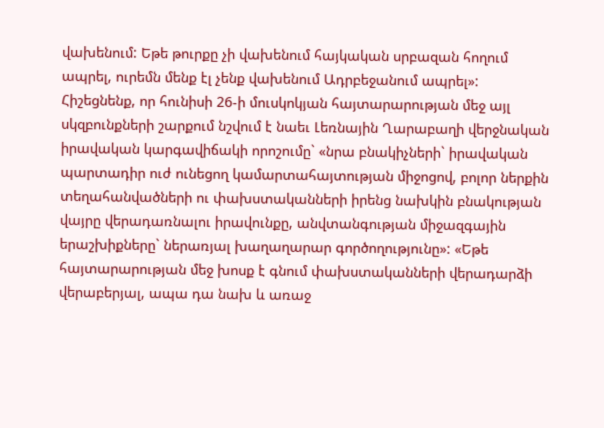վախենում: Եթե թուրքը չի վախենում հայկական սրբազան հողում ապրել, ուրեմն մենք էլ չենք վախենում Ադրբեջանում ապրել»:
Հիշեցնենք, որ հունիսի 26-ի մուսկոկյան հայտարարության մեջ այլ սկզբունքների շարքում նշվում է նաեւ Լեռնային Ղարաբաղի վերջնական իրավական կարգավիճակի որոշումը` «նրա բնակիչների` իրավական պարտադիր ուժ ունեցող կամարտահայտության միջոցով, բոլոր ներքին տեղահանվածների ու փախստականների իրենց նախկին բնակության վայրը վերադառնալու իրավունքը, անվտանգության միջազգային երաշխիքները` ներառյալ խաղաղարար գործողությունը»: «Եթե հայտարարության մեջ խոսք է գնում փախստականների վերադարձի վերաբերյալ, ապա դա նախ և առաջ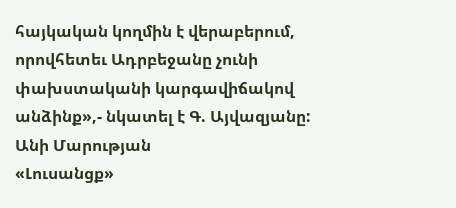հայկական կողմին է վերաբերում, որովհետեւ Ադրբեջանը չունի փախստականի կարգավիճակով անձինք»,- նկատել է Գ. Այվազյանը:
Անի Մարության
«Լուսանցք»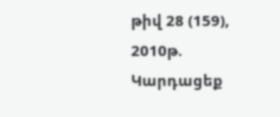թիվ 28 (159), 2010թ.
Կարդացեք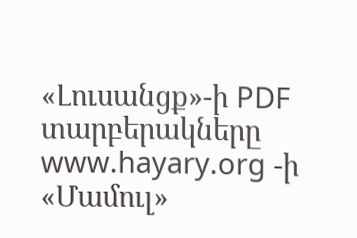«Լուսանցք»-ի PDF տարբերակները www.hayary.org -ի «Մամուլ»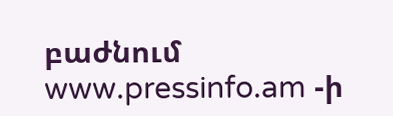բաժնում www.pressinfo.am -ի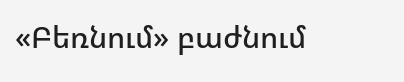«Բեռնում» բաժնում